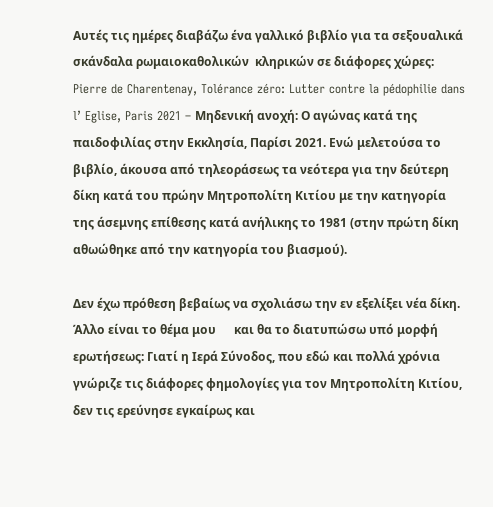Αυτές τις ημέρες διαβάζω ένα γαλλικό βιβλίο για τα σεξουαλικά σκάνδαλα ρωμαιοκαθολικών  κληρικών σε διάφορες χώρες: Pierre de Charentenay, Tolérance zéro: Lutter contre la pédophilie dans l’ Eglise, Paris 2021 – Μηδενική ανοχή: Ο αγώνας κατά της παιδοφιλίας στην Εκκλησία, Παρίσι 2021. Ενώ μελετούσα το βιβλίο, άκουσα από τηλεοράσεως τα νεότερα για την δεύτερη δίκη κατά του πρώην Μητροπολίτη Κιτίου με την κατηγορία της άσεμνης επίθεσης κατά ανήλικης το 1981 (στην πρώτη δίκη αθωώθηκε από την κατηγορία του βιασμού).

Δεν έχω πρόθεση βεβαίως να σχολιάσω την εν εξελίξει νέα δίκη. Άλλο είναι το θέμα μου      και θα το διατυπώσω υπό μορφή ερωτήσεως: Γιατί η Ιερά Σύνοδος, που εδώ και πολλά χρόνια γνώριζε τις διάφορες φημολογίες για τον Μητροπολίτη Κιτίου, δεν τις ερεύνησε εγκαίρως και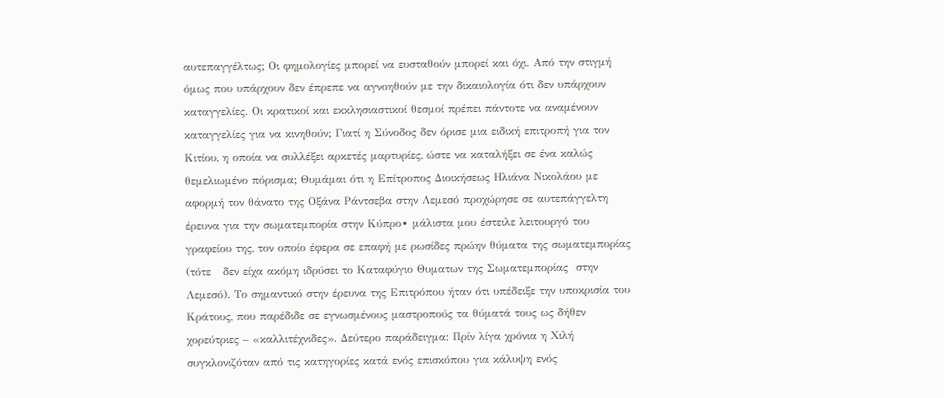αυτεπαγγέλτως; Οι φημολογίες μπορεί να ευσταθούν μπορεί και όχι. Από την στιγμή όμως που υπάρχουν δεν έπρεπε να αγνοηθούν με την δικαιολογία ότι δεν υπάρχουν καταγγελίες. Οι κρατικοί και εκκλησιαστικοί θεσμοί πρέπει πάντοτε να αναμένουν καταγγελίες για να κινηθούν; Γιατί η Σύνοδος δεν όρισε μια ειδική επιτροπή για τον Κιτίου, η οποία να συλλέξει αρκετές μαρτυρίες, ώστε να καταλήξει σε ένα καλώς θεμελιωμένο πόρισμα; Θυμάμαι ότι η Επίτροπος Διοικήσεως Ηλιάνα Νικολάου με αφορμή τον θάνατο της Οξάνα Ράντσεβα στην Λεμεσό προχώρησε σε αυτεπάγγελτη έρευνα για την σωματεμπορία στην Κύπρο∙ μάλιστα μου έστειλε λειτουργό του γραφείου της, τον οποίο έφερα σε επαφή με ρωσίδες πρώην θύματα της σωματεμπορίας (τότε   δεν είχα ακόμη ιδρύσει το Καταφύγιο Θυματων της Σωματεμπορίας  στην Λεμεσό). Το σημαντικό στην έρευνα της Επιτρόπου ήταν ότι υπέδειξε την υποκρισία του Κράτους, που παρέδιδε σε εγνωσμένους μαστροπούς τα θύματά τους ως δήθεν χορεύτριες – «καλλιτέχνιδες». Δεύτερο παράδειγμα: Πρίν λίγα χρόνια η Χιλή συγκλονιζόταν από τις κατηγορίες κατά ενός επισκόπου για κάλυψη ενός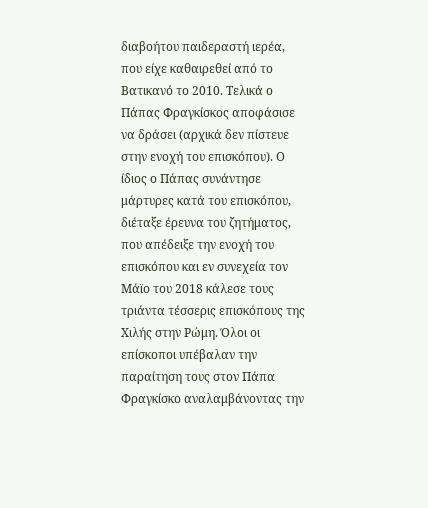διαβοήτου παιδεραστή ιερέα, που είχε καθαιρεθεί από το Βατικανό το 2010. Τελικά ο Πάπας Φραγκίσκος αποφάσισε να δράσει (αρχικά δεν πίστευε στην ενοχή του επισκόπου). Ο ίδιος ο Πάπας συνάντησε μάρτυρες κατά του επισκόπου, διέταξε έρευνα του ζητήματος, που απέδειξε την ενοχή του επισκόπου και εν συνεχεία τον Μάϊο του 2018 κάλεσε τους τριάντα τέσσερις επισκόπους της Χιλής στην Ρώμη. Όλοι οι επίσκοποι υπέβαλαν την παραίτηση τους στον Πάπα Φραγκίσκο αναλαμβάνοντας την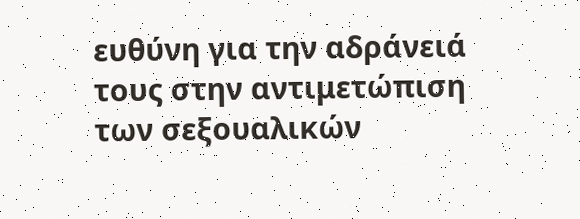ευθύνη για την αδράνειά τους στην αντιμετώπιση των σεξουαλικών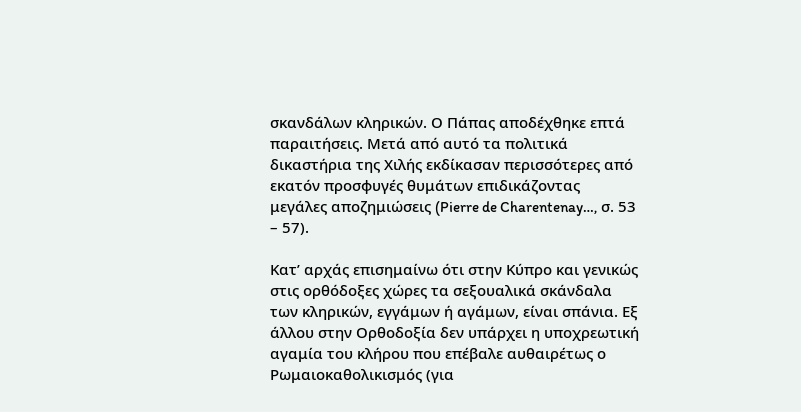σκανδάλων κληρικών. Ο Πάπας αποδέχθηκε επτά παραιτήσεις. Μετά από αυτό τα πολιτικά δικαστήρια της Χιλής εκδίκασαν περισσότερες από εκατόν προσφυγές θυμάτων επιδικάζοντας μεγάλες αποζημιώσεις (Pierre de Charentenay…, σ. 53 – 57).

Κατ’ αρχάς επισημαίνω ότι στην Κύπρο και γενικώς στις ορθόδοξες χώρες τα σεξουαλικά σκάνδαλα των κληρικών, εγγάμων ή αγάμων, είναι σπάνια. Εξ άλλου στην Ορθοδοξία δεν υπάρχει η υποχρεωτική αγαμία του κλήρου που επέβαλε αυθαιρέτως ο Ρωμαιοκαθολικισμός (για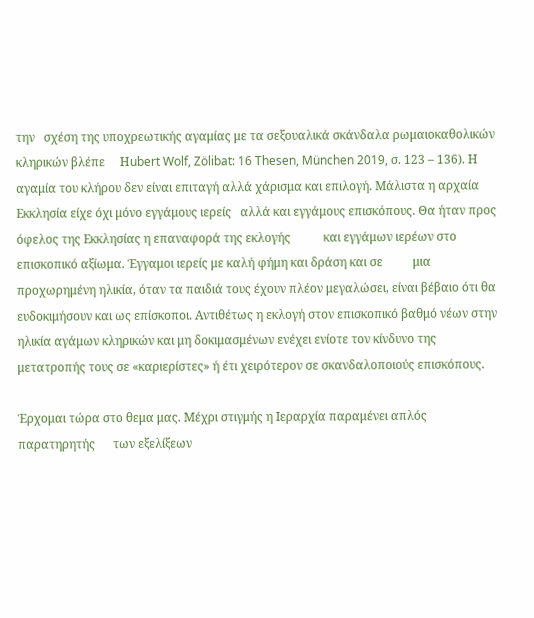την   σχέση της υποχρεωτικής αγαμίας με τα σεξουαλικά σκάνδαλα ρωμαιοκαθολικών κληρικών βλέπε     Ηubert Wolf, Zölibat: 16 Thesen, München 2019, σ. 123 – 136). Η αγαμία του κλήρου δεν είναι επιταγή αλλά χάρισμα και επιλογή. Μάλιστα η αρχαία Εκκλησία είχε όχι μόνο εγγάμους ιερείς   αλλά και εγγάμους επισκόπους. Θα ήταν προς όφελος της Εκκλησίας η επαναφορά της εκλογής           και εγγάμων ιερέων στο επισκοπικό αξίωμα. Έγγαμοι ιερείς με καλή φήμη και δράση και σε          μια προχωρημένη ηλικία, όταν τα παιδιά τους έχουν πλέον μεγαλώσει, είναι βέβαιο ότι θα ευδοκιμήσουν και ως επίσκοποι. Αντιθέτως η εκλογή στον επισκοπικό βαθμό νέων στην ηλικία αγάμων κληρικών και μη δοκιμασμένων ενέχει ενίοτε τον κίνδυνο της μετατροπής τους σε «καριερίστες» ή έτι χειρότερον σε σκανδαλοποιούς επισκόπους.

Έρχομαι τώρα στο θεμα μας. Μέχρι στιγμής η Ιεραρχία παραμένει απλός παρατηρητής      των εξελίξεων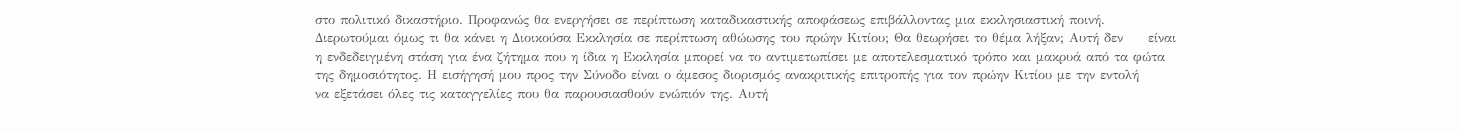στο πολιτικό δικαστήριο. Προφανώς θα ενεργήσει σε περίπτωση καταδικαστικής αποφάσεως επιβάλλοντας μια εκκλησιαστική ποινή. Διερωτούμαι όμως τι θα κάνει η Διοικούσα Εκκλησία σε περίπτωση αθώωσης του πρώην Κιτίου; Θα θεωρήσει το θέμα λήξαν; Αυτή δεν     είναι η ενδεδειγμένη στάση για ένα ζήτημα που η ίδια η Εκκλησία μπορεί να το αντιμετωπίσει με αποτελεσματικό τρόπο και μακρυά από τα φώτα της δημοσιότητος. Η εισήγησή μου προς την Σύνοδο είναι ο άμεσος διορισμός ανακριτικής επιτροπής για τον πρώην Κιτίου με την εντολή        να εξετάσει όλες τις καταγγελίες που θα παρουσιασθούν ενώπιόν της. Αυτή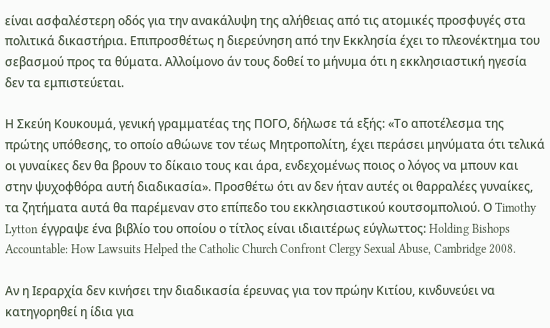είναι ασφαλέστερη οδός για την ανακάλυψη της αλήθειας από τις ατομικές προσφυγές στα πολιτικά δικαστήρια. Επιπροσθέτως η διερεύνηση από την Εκκλησία έχει το πλεονέκτημα του σεβασμού προς τα θύματα. Αλλοίμονο άν τους δοθεί το μήνυμα ότι η εκκλησιαστική ηγεσία δεν τα εμπιστεύεται.

Η Σκεύη Κουκουμά, γενική γραμματέας της ΠΟΓΟ, δήλωσε τά εξής: «Το αποτέλεσμα της πρώτης υπόθεσης, το οποίο αθώωνε τον τέως Μητροπολίτη, έχει περάσει μηνύματα ότι τελικά οι γυναίκες δεν θα βρουν το δίκαιο τους και άρα, ενδεχομένως ποιος ο λόγος να μπουν και στην ψυχοφθόρα αυτή διαδικασία». Προσθέτω ότι αν δεν ήταν αυτές οι θαρραλέες γυναίκες, τα ζητήματα αυτά θα παρέμεναν στο επίπεδο του εκκλησιαστικού κουτσομπολιού. Ο Timothy Lytton έγγραψε ένα βιβλίο του οποίου ο τίτλος είναι ιδιαιτέρως εύγλωττος: Holding Bishops Accountable: How Lawsuits Helped the Catholic Church Confront Clergy Sexual Abuse, Cambridge 2008.

Αν η Ιεραρχία δεν κινήσει την διαδικασία έρευνας για τον πρώην Κιτίου, κινδυνεύει να κατηγορηθεί η ίδια για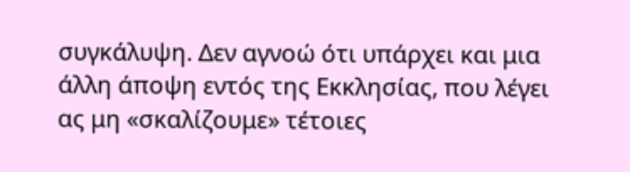συγκάλυψη. Δεν αγνοώ ότι υπάρχει και μια άλλη άποψη εντός της Εκκλησίας, που λέγει ας μη «σκαλίζουμε» τέτοιες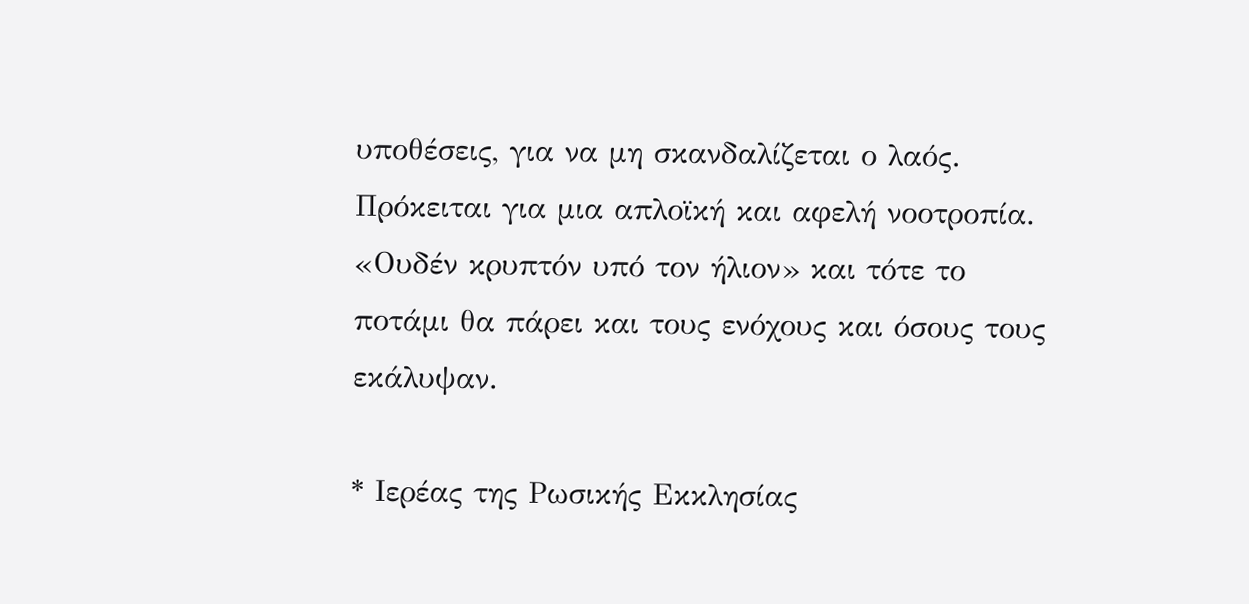υποθέσεις, για να μη σκανδαλίζεται ο λαός. Πρόκειται για μια απλοϊκή και αφελή νοοτροπία. «Ουδέν κρυπτόν υπό τον ήλιον» και τότε το ποτάμι θα πάρει και τους ενόχους και όσους τους εκάλυψαν.

* Ιερέας της Ρωσικής Εκκλησίας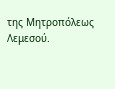της Μητροπόλεως Λεμεσού.